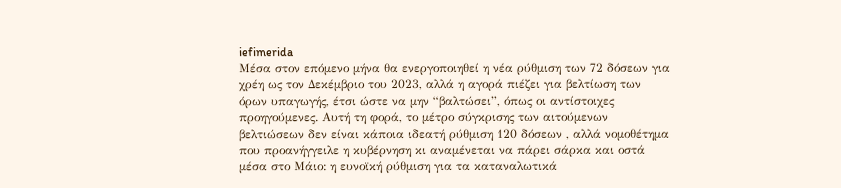iefimerida
Μέσα στον επόμενο μήνα θα ενεργοποιηθεί η νέα ρύθμιση των 72 δόσεων για χρέη ως τον Δεκέμβριο του 2023, αλλά η αγορά πιέζει για βελτίωση των όρων υπαγωγής, έτσι ώστε να μην “βαλτώσει”, όπως οι αντίστοιχες προηγούμενες. Αυτή τη φορά, το μέτρο σύγκρισης των αιτούμενων βελτιώσεων δεν είναι κάποια ιδεατή ρύθμιση 120 δόσεων , αλλά νομοθέτημα που προανήγγειλε η κυβέρνηση κι αναμένεται να πάρει σάρκα και οστά μέσα στο Μάιο: η ευνοϊκή ρύθμιση για τα καταναλωτικά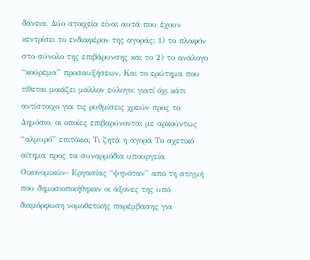δάνεια. Δύο στοιχεία είναι αυτά που έχουν κεντρίσει το ενδιαφέρον της αγοράς: 1) το πλαφόν στο σύνολο της επιβάρυνσης και το 2) το ανάλογο “κούρεμα” προσαυξήσεων. Και το ερώτημα που τίθεται μοιάζει μάλλον εύλογο: γιατί όχι κάτι αντίστοιχο για τις ρυθμίσεις χρεών προς το Δημόσιο, οι οποίες επιβαρύνονται με αρκούντως “αλμυρό” επιτόκιο; Τι ζητά η αγορά Το σχετικό αίτημα προς τα συναρμόδια υπουργεία Οικονομικών- Εργασίας “ψηνόταν” από τη στιγμή που δημοσιοποιήθηκαν οι άξονες της υπό διαμόρφωση νομοθετικής παρέμβασης για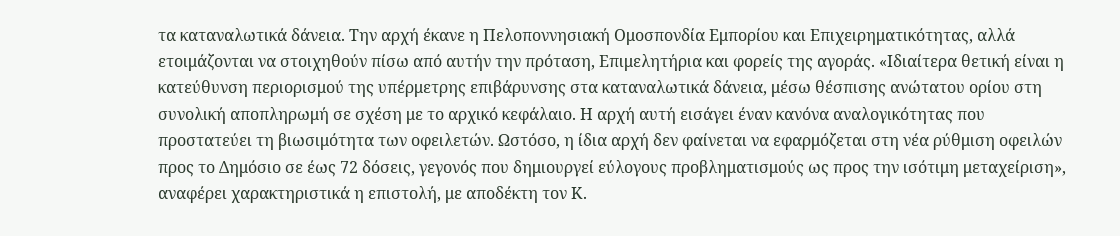τα καταναλωτικά δάνεια. Την αρχή έκανε η Πελοποννησιακή Ομοσπονδία Εμπορίου και Επιχειρηματικότητας, αλλά ετοιμάζονται να στοιχηθούν πίσω από αυτήν την πρόταση, Επιμελητήρια και φορείς της αγοράς. «Ιδιαίτερα θετική είναι η κατεύθυνση περιορισμού της υπέρμετρης επιβάρυνσης στα καταναλωτικά δάνεια, μέσω θέσπισης ανώτατου ορίου στη συνολική αποπληρωμή σε σχέση με το αρχικό κεφάλαιο. Η αρχή αυτή εισάγει έναν κανόνα αναλογικότητας που προστατεύει τη βιωσιμότητα των οφειλετών. Ωστόσο, η ίδια αρχή δεν φαίνεται να εφαρμόζεται στη νέα ρύθμιση οφειλών προς το Δημόσιο σε έως 72 δόσεις, γεγονός που δημιουργεί εύλογους προβληματισμούς ως προς την ισότιμη μεταχείριση», αναφέρει χαρακτηριστικά η επιστολή, με αποδέκτη τον Κ.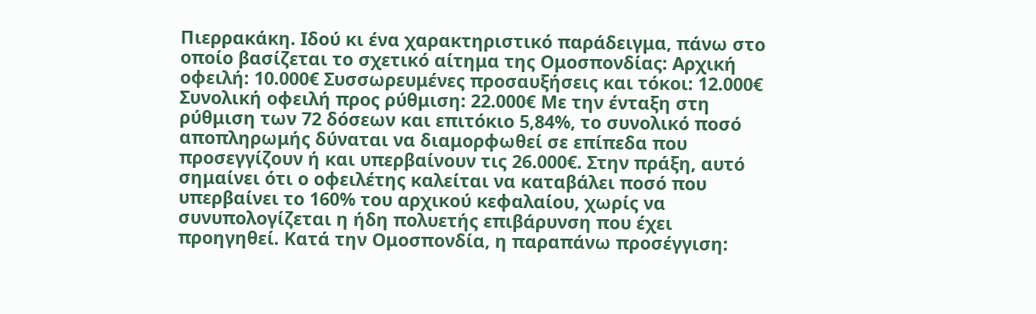Πιερρακάκη. Ιδού κι ένα χαρακτηριστικό παράδειγμα, πάνω στο οποίο βασίζεται το σχετικό αίτημα της Ομοσπονδίας: Αρχική οφειλή: 10.000€ Συσσωρευμένες προσαυξήσεις και τόκοι: 12.000€ Συνολική οφειλή προς ρύθμιση: 22.000€ Με την ένταξη στη ρύθμιση των 72 δόσεων και επιτόκιο 5,84%, το συνολικό ποσό αποπληρωμής δύναται να διαμορφωθεί σε επίπεδα που προσεγγίζουν ή και υπερβαίνουν τις 26.000€. Στην πράξη, αυτό σημαίνει ότι ο οφειλέτης καλείται να καταβάλει ποσό που υπερβαίνει το 160% του αρχικού κεφαλαίου, χωρίς να συνυπολογίζεται η ήδη πολυετής επιβάρυνση που έχει προηγηθεί. Κατά την Ομοσπονδία, η παραπάνω προσέγγιση: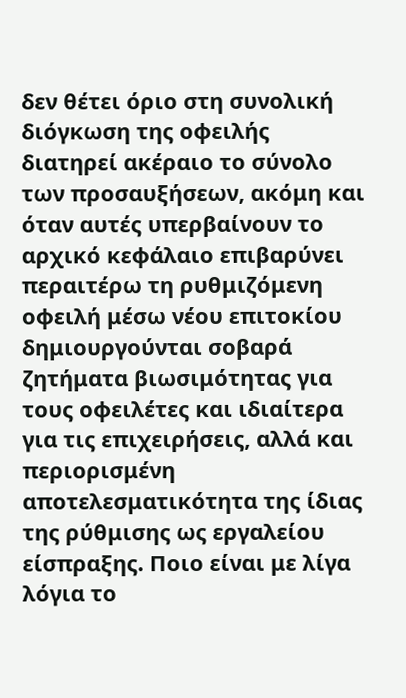δεν θέτει όριο στη συνολική διόγκωση της οφειλής διατηρεί ακέραιο το σύνολο των προσαυξήσεων, ακόμη και όταν αυτές υπερβαίνουν το αρχικό κεφάλαιο επιβαρύνει περαιτέρω τη ρυθμιζόμενη οφειλή μέσω νέου επιτοκίου δημιουργούνται σοβαρά ζητήματα βιωσιμότητας για τους οφειλέτες και ιδιαίτερα για τις επιχειρήσεις, αλλά και περιορισμένη αποτελεσματικότητα της ίδιας της ρύθμισης ως εργαλείου είσπραξης. Ποιο είναι με λίγα λόγια το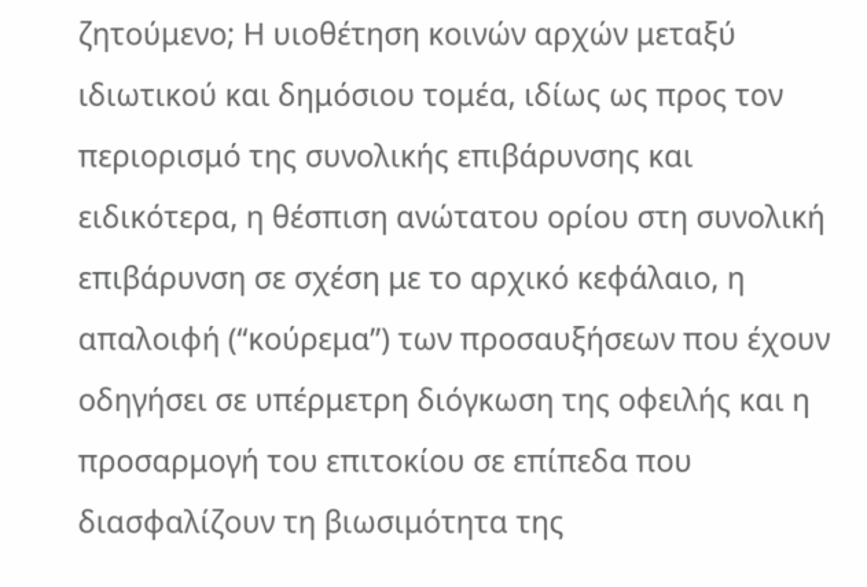ζητούμενο; Η υιοθέτηση κοινών αρχών μεταξύ ιδιωτικού και δημόσιου τομέα, ιδίως ως προς τον περιορισμό της συνολικής επιβάρυνσης και ειδικότερα, η θέσπιση ανώτατου ορίου στη συνολική επιβάρυνση σε σχέση με το αρχικό κεφάλαιο, η απαλοιφή (“κούρεμα”) των προσαυξήσεων που έχουν οδηγήσει σε υπέρμετρη διόγκωση της οφειλής και η προσαρμογή του επιτοκίου σε επίπεδα που διασφαλίζουν τη βιωσιμότητα της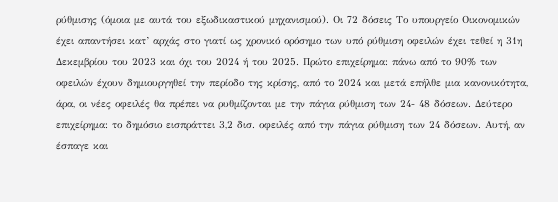ρύθμισης (όμοια με αυτά του εξωδικαστικού μηχανισμού). Οι 72 δόσεις Το υπουργείο Οικονομικών έχει απαντήσει κατ’ αρχάς στο γιατί ως χρονικό ορόσημο των υπό ρύθμιση οφειλών έχει τεθεί η 31η Δεκεμβρίου του 2023 και όχι του 2024 ή του 2025. Πρώτο επιχείρημα: πάνω από το 90% των οφειλών έχουν δημιουργηθεί την περίοδο της κρίσης, από το 2024 και μετά επήλθε μια κανονικότητα, άρα, οι νέες οφειλές θα πρέπει να ρυθμίζονται με την πάγια ρύθμιση των 24- 48 δόσεων. Δεύτερο επιχείρημα: το δημόσιο εισπράττει 3,2 δισ. οφειλές από την πάγια ρύθμιση των 24 δόσεων. Αυτή, αν έσπαγε και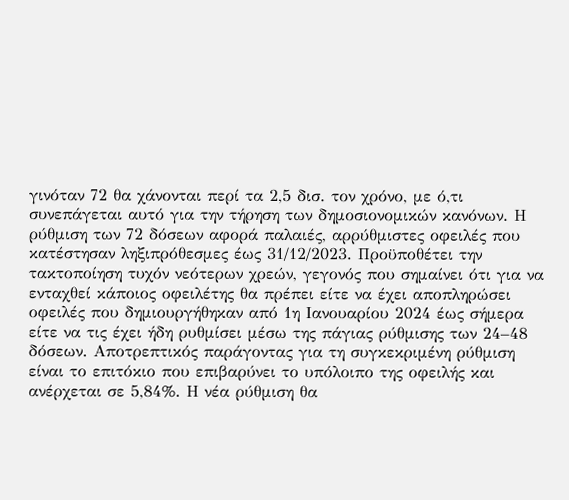γινόταν 72 θα χάνονται περί τα 2,5 δισ. τον χρόνο, με ό,τι συνεπάγεται αυτό για την τήρηση των δημοσιονομικών κανόνων. Η ρύθμιση των 72 δόσεων αφορά παλαιές, αρρύθμιστες οφειλές που κατέστησαν ληξιπρόθεσμες έως 31/12/2023. Προϋποθέτει την τακτοποίηση τυχόν νεότερων χρεών, γεγονός που σημαίνει ότι για να ενταχθεί κάποιος οφειλέτης θα πρέπει είτε να έχει αποπληρώσει οφειλές που δημιουργήθηκαν από 1η Ιανουαρίου 2024 έως σήμερα είτε να τις έχει ήδη ρυθμίσει μέσω της πάγιας ρύθμισης των 24–48 δόσεων. Αποτρεπτικός παράγοντας για τη συγκεκριμένη ρύθμιση είναι το επιτόκιο που επιβαρύνει το υπόλοιπο της οφειλής και ανέρχεται σε 5,84%. Η νέα ρύθμιση θα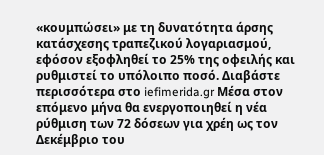«κουμπώσει» με τη δυνατότητα άρσης κατάσχεσης τραπεζικού λογαριασμού, εφόσον εξοφληθεί το 25% της οφειλής και ρυθμιστεί το υπόλοιπο ποσό. Διαβάστε περισσότερα στο iefimerida.gr Μέσα στον επόμενο μήνα θα ενεργοποιηθεί η νέα ρύθμιση των 72 δόσεων για χρέη ως τον Δεκέμβριο του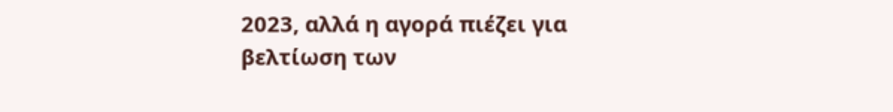2023, αλλά η αγορά πιέζει για βελτίωση των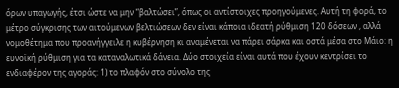όρων υπαγωγής, έτσι ώστε να μην “βαλτώσει”, όπως οι αντίστοιχες προηγούμενες. Αυτή τη φορά, το μέτρο σύγκρισης των αιτούμενων βελτιώσεων δεν είναι κάποια ιδεατή ρύθμιση 120 δόσεων , αλλά νομοθέτημα που προανήγγειλε η κυβέρνηση κι αναμένεται να πάρει σάρκα και οστά μέσα στο Μάιο: η ευνοϊκή ρύθμιση για τα καταναλωτικά δάνεια. Δύο στοιχεία είναι αυτά που έχουν κεντρίσει το ενδιαφέρον της αγοράς: 1) το πλαφόν στο σύνολο της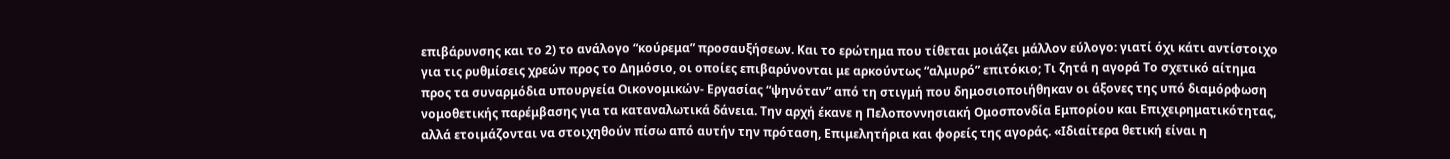επιβάρυνσης και το 2) το ανάλογο “κούρεμα” προσαυξήσεων. Και το ερώτημα που τίθεται μοιάζει μάλλον εύλογο: γιατί όχι κάτι αντίστοιχο για τις ρυθμίσεις χρεών προς το Δημόσιο, οι οποίες επιβαρύνονται με αρκούντως “αλμυρό” επιτόκιο; Τι ζητά η αγορά Το σχετικό αίτημα προς τα συναρμόδια υπουργεία Οικονομικών- Εργασίας “ψηνόταν” από τη στιγμή που δημοσιοποιήθηκαν οι άξονες της υπό διαμόρφωση νομοθετικής παρέμβασης για τα καταναλωτικά δάνεια. Την αρχή έκανε η Πελοποννησιακή Ομοσπονδία Εμπορίου και Επιχειρηματικότητας, αλλά ετοιμάζονται να στοιχηθούν πίσω από αυτήν την πρόταση, Επιμελητήρια και φορείς της αγοράς. «Ιδιαίτερα θετική είναι η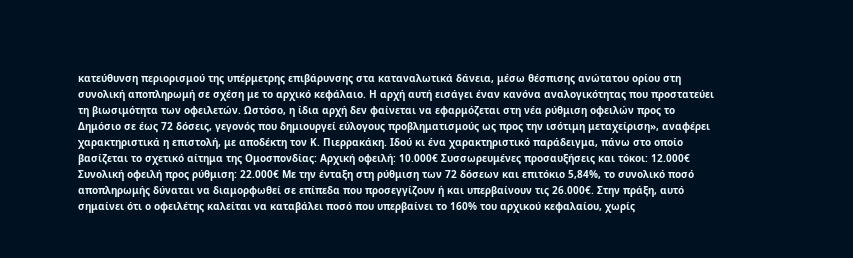κατεύθυνση περιορισμού της υπέρμετρης επιβάρυνσης στα καταναλωτικά δάνεια, μέσω θέσπισης ανώτατου ορίου στη συνολική αποπληρωμή σε σχέση με το αρχικό κεφάλαιο. Η αρχή αυτή εισάγει έναν κανόνα αναλογικότητας που προστατεύει τη βιωσιμότητα των οφειλετών. Ωστόσο, η ίδια αρχή δεν φαίνεται να εφαρμόζεται στη νέα ρύθμιση οφειλών προς το Δημόσιο σε έως 72 δόσεις, γεγονός που δημιουργεί εύλογους προβληματισμούς ως προς την ισότιμη μεταχείριση», αναφέρει χαρακτηριστικά η επιστολή, με αποδέκτη τον Κ. Πιερρακάκη. Ιδού κι ένα χαρακτηριστικό παράδειγμα, πάνω στο οποίο βασίζεται το σχετικό αίτημα της Ομοσπονδίας: Αρχική οφειλή: 10.000€ Συσσωρευμένες προσαυξήσεις και τόκοι: 12.000€ Συνολική οφειλή προς ρύθμιση: 22.000€ Με την ένταξη στη ρύθμιση των 72 δόσεων και επιτόκιο 5,84%, το συνολικό ποσό αποπληρωμής δύναται να διαμορφωθεί σε επίπεδα που προσεγγίζουν ή και υπερβαίνουν τις 26.000€. Στην πράξη, αυτό σημαίνει ότι ο οφειλέτης καλείται να καταβάλει ποσό που υπερβαίνει το 160% του αρχικού κεφαλαίου, χωρίς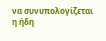να συνυπολογίζεται η ήδη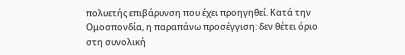πολυετής επιβάρυνση που έχει προηγηθεί. Κατά την Ομοσπονδία, η παραπάνω προσέγγιση: δεν θέτει όριο στη συνολική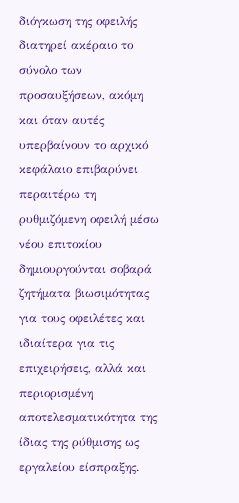διόγκωση της οφειλής διατηρεί ακέραιο το σύνολο των προσαυξήσεων, ακόμη και όταν αυτές υπερβαίνουν το αρχικό κεφάλαιο επιβαρύνει περαιτέρω τη ρυθμιζόμενη οφειλή μέσω νέου επιτοκίου δημιουργούνται σοβαρά ζητήματα βιωσιμότητας για τους οφειλέτες και ιδιαίτερα για τις επιχειρήσεις, αλλά και περιορισμένη αποτελεσματικότητα της ίδιας της ρύθμισης ως εργαλείου είσπραξης.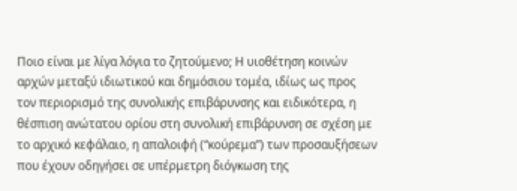Ποιο είναι με λίγα λόγια το ζητούμενο; Η υιοθέτηση κοινών αρχών μεταξύ ιδιωτικού και δημόσιου τομέα, ιδίως ως προς τον περιορισμό της συνολικής επιβάρυνσης και ειδικότερα, η θέσπιση ανώτατου ορίου στη συνολική επιβάρυνση σε σχέση με το αρχικό κεφάλαιο, η απαλοιφή (“κούρεμα”) των προσαυξήσεων που έχουν οδηγήσει σε υπέρμετρη διόγκωση της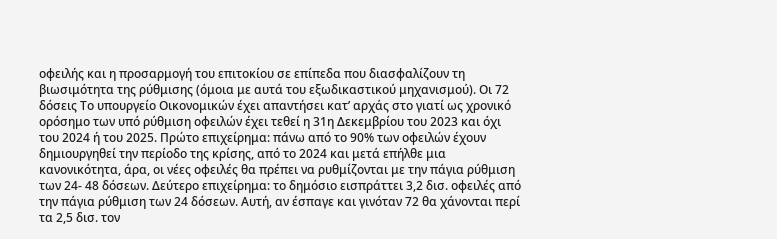οφειλής και η προσαρμογή του επιτοκίου σε επίπεδα που διασφαλίζουν τη βιωσιμότητα της ρύθμισης (όμοια με αυτά του εξωδικαστικού μηχανισμού). Οι 72 δόσεις Το υπουργείο Οικονομικών έχει απαντήσει κατ’ αρχάς στο γιατί ως χρονικό ορόσημο των υπό ρύθμιση οφειλών έχει τεθεί η 31η Δεκεμβρίου του 2023 και όχι του 2024 ή του 2025. Πρώτο επιχείρημα: πάνω από το 90% των οφειλών έχουν δημιουργηθεί την περίοδο της κρίσης, από το 2024 και μετά επήλθε μια κανονικότητα, άρα, οι νέες οφειλές θα πρέπει να ρυθμίζονται με την πάγια ρύθμιση των 24- 48 δόσεων. Δεύτερο επιχείρημα: το δημόσιο εισπράττει 3,2 δισ. οφειλές από την πάγια ρύθμιση των 24 δόσεων. Αυτή, αν έσπαγε και γινόταν 72 θα χάνονται περί τα 2,5 δισ. τον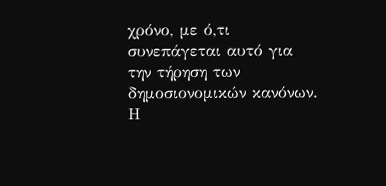χρόνο, με ό,τι συνεπάγεται αυτό για την τήρηση των δημοσιονομικών κανόνων. Η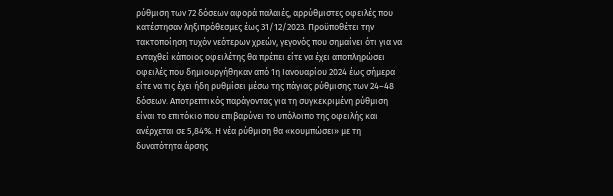ρύθμιση των 72 δόσεων αφορά παλαιές, αρρύθμιστες οφειλές που κατέστησαν ληξιπρόθεσμες έως 31/12/2023. Προϋποθέτει την τακτοποίηση τυχόν νεότερων χρεών, γεγονός που σημαίνει ότι για να ενταχθεί κάποιος οφειλέτης θα πρέπει είτε να έχει αποπληρώσει οφειλές που δημιουργήθηκαν από 1η Ιανουαρίου 2024 έως σήμερα είτε να τις έχει ήδη ρυθμίσει μέσω της πάγιας ρύθμισης των 24–48 δόσεων. Αποτρεπτικός παράγοντας για τη συγκεκριμένη ρύθμιση είναι το επιτόκιο που επιβαρύνει το υπόλοιπο της οφειλής και ανέρχεται σε 5,84%. Η νέα ρύθμιση θα «κουμπώσει» με τη δυνατότητα άρσης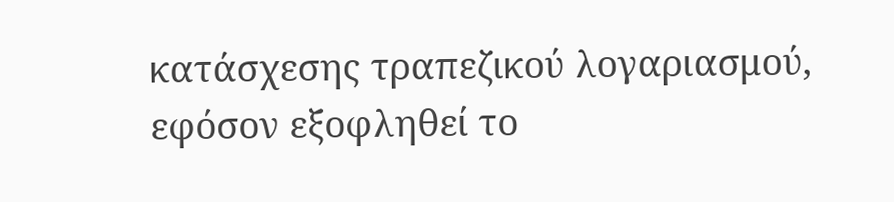κατάσχεσης τραπεζικού λογαριασμού, εφόσον εξοφληθεί το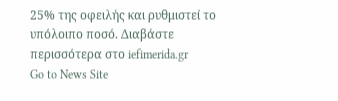25% της οφειλής και ρυθμιστεί το υπόλοιπο ποσό. Διαβάστε περισσότερα στο iefimerida.gr
Go to News Site